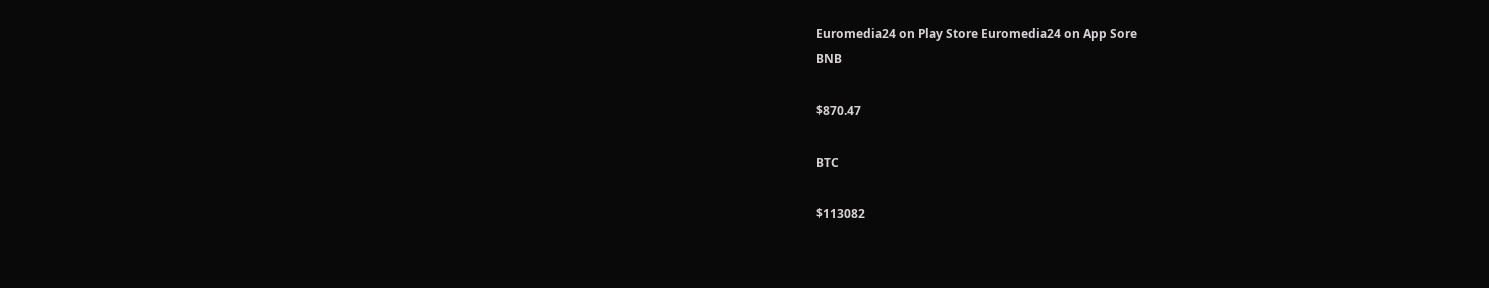Euromedia24 on Play Store Euromedia24 on App Sore
BNB

$870.47

BTC

$113082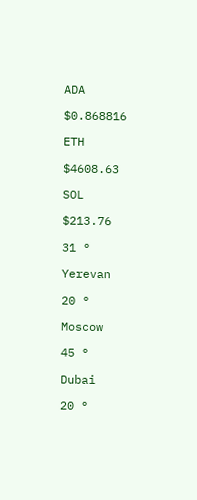ADA

$0.868816

ETH

$4608.63

SOL

$213.76

31 °

Yerevan

20 °

Moscow

45 °

Dubai

20 °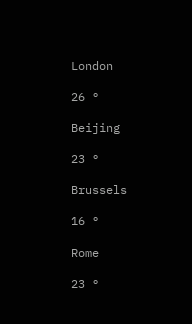London

26 °

Beijing

23 °

Brussels

16 °

Rome

23 °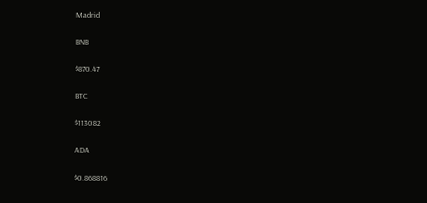Madrid

BNB

$870.47

BTC

$113082

ADA

$0.868816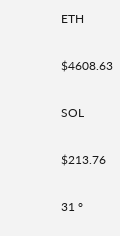ETH

$4608.63

SOL

$213.76

31 °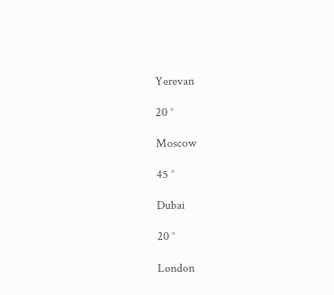Yerevan

20 °

Moscow

45 °

Dubai

20 °

London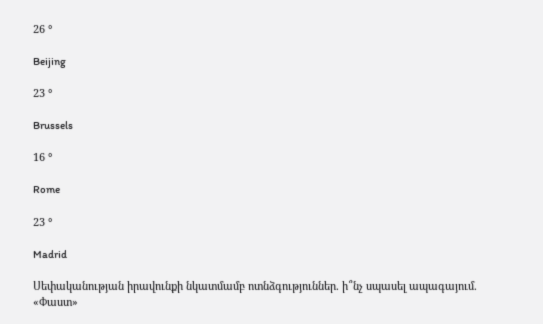26 °

Beijing

23 °

Brussels

16 °

Rome

23 °

Madrid

Սեփականության իրավունքի նկատմամբ ոտնձգություններ. ի՞նչ սպասել ապագայում. «Փաստ»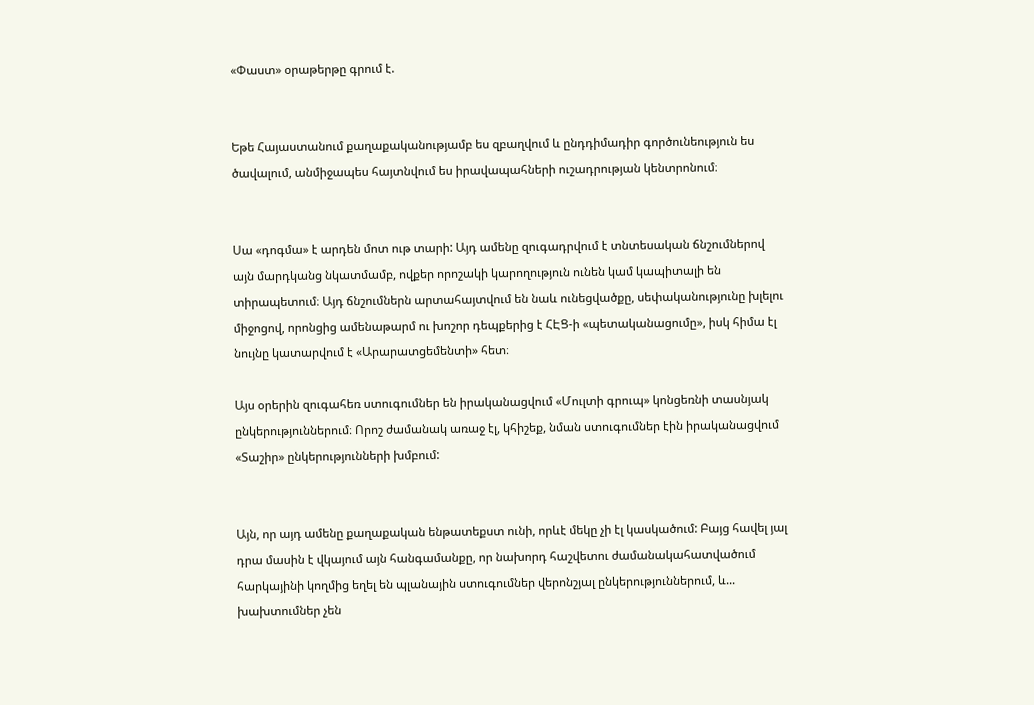«Փաստ» օրաթերթը գրում է.


Եթե Հայաստանում քաղաքականությամբ ես զբաղվում և ընդդիմադիր գործունեություն ես ծավալում, անմիջապես հայտնվում ես իրավապահների ուշադրության կենտրոնում։


Սա «դոգմա» է արդեն մոտ ութ տարի: Այդ ամենը զուգադրվում է տնտեսական ճնշումներով այն մարդկանց նկատմամբ, ովքեր որոշակի կարողություն ունեն կամ կապիտալի են տիրապետում։ Այդ ճնշումներն արտահայտվում են նաև ունեցվածքը, սեփականությունը խլելու միջոցով, որոնցից ամենաթարմ ու խոշոր դեպքերից է ՀԷՑ-ի «պետականացումը», իսկ հիմա էլ նույնը կատարվում է «Արարատցեմենտի» հետ։

Այս օրերին զուգահեռ ստուգումներ են իրականացվում «Մուլտի գրուպ» կոնցեռնի տասնյակ ընկերություններում։ Որոշ ժամանակ առաջ էլ, կհիշեք, նման ստուգումներ էին իրականացվում «Տաշիր» ընկերությունների խմբում:


Այն, որ այդ ամենը քաղաքական ենթատեքստ ունի, որևէ մեկը չի էլ կասկածում: Բայց հավել յալ դրա մասին է վկայում այն հանգամանքը, որ նախորդ հաշվետու ժամանակահատվածում հարկայինի կողմից եղել են պլանային ստուգումներ վերոնշյալ ընկերություններում, և... խախտումներ չեն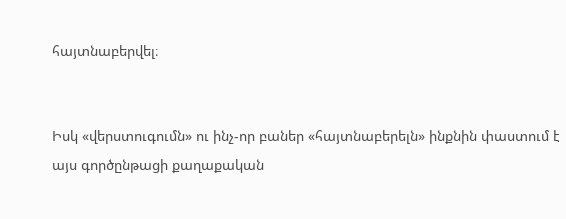հայտնաբերվել։


Իսկ «վերստուգումն» ու ինչ-որ բաներ «հայտնաբերելն» ինքնին փաստում է այս գործընթացի քաղաքական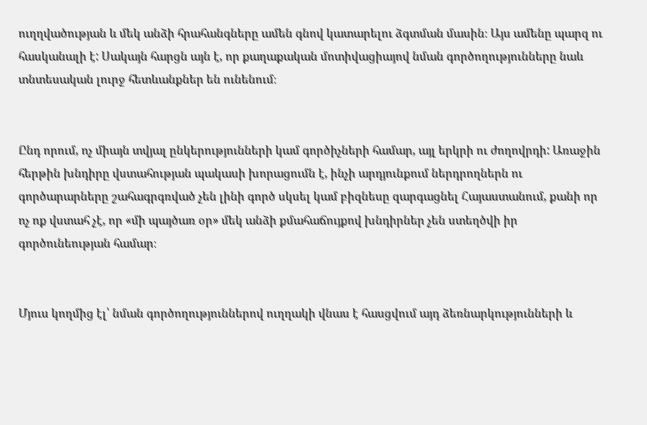ուղղվածության և մեկ անձի հրահանգները ամեն գնով կատարելու ձգտման մասին։ Այս ամենը պարզ ու հասկանալի է: Սակայն հարցն այն է, որ քաղաքական մոտիվացիայով նման գործողությունները նաև տնտեսական լուրջ հետևանքներ են ունենում։


Ընդ որում, ոչ միայն տվյալ ընկերությունների կամ գործիչների համար, այլ երկրի ու ժողովրդի: Առաջին հերթին խնդիրը վստահության պակասի խորացումն է, ինչի արդյունքում ներդրողներն ու գործարարները շահագրգռված չեն լինի գործ սկսել կամ բիզնեսը զարգացնել Հայաստանում, քանի որ ոչ ոք վստահ չէ, որ «մի պայծառ օր» մեկ անձի քմահաճույքով խնդիրներ չեն ստեղծվի իր գործունեության համար։


Մյուս կողմից էլ՝ նման գործողություններով ուղղակի վնաս է հասցվում այդ ձեռնարկությունների և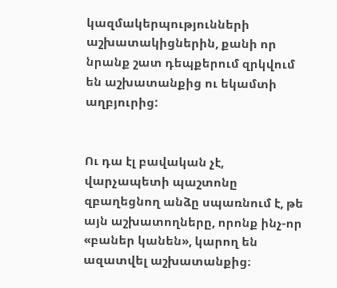կազմակերպությունների աշխատակիցներին, քանի որ նրանք շատ դեպքերում զրկվում են աշխատանքից ու եկամտի աղբյուրից:


Ու դա էլ բավական չէ, վարչապետի պաշտոնը զբաղեցնող անձը սպառնում է, թե այն աշխատողները, որոնք ինչ-որ «բաներ կանեն», կարող են ազատվել աշխատանքից։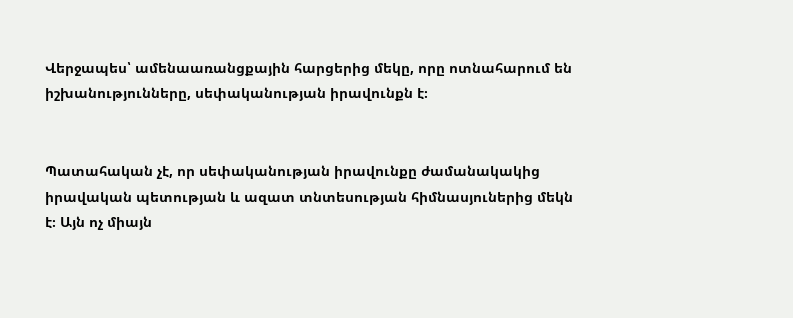Վերջապես՝ ամենաառանցքային հարցերից մեկը, որը ոտնահարում են իշխանությունները, սեփականության իրավունքն է։


Պատահական չէ, որ սեփականության իրավունքը ժամանակակից իրավական պետության և ազատ տնտեսության հիմնասյուներից մեկն է։ Այն ոչ միայն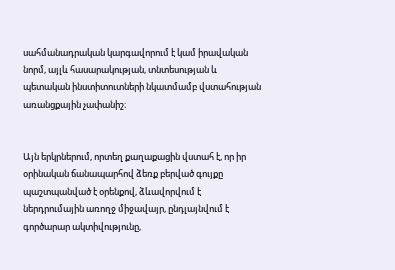սահմանադրական կարգավորում է կամ իրավական նորմ, այլև հասարակության, տնտեսության և պետական ինստիտուտների նկատմամբ վստահության առանցքային չափանիշ։


Այն երկրներում, որտեղ քաղաքացին վստահ է, որ իր օրինական ճանապարհով ձեռք բերված գույքը պաշտպանված է օրենքով, ձևավորվում է ներդրումային առողջ միջավայր, ընդլայնվում է գործարար ակտիվությունը,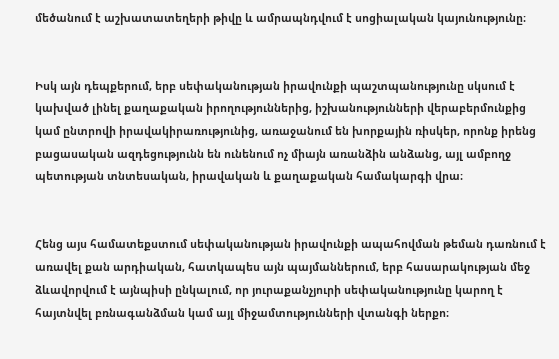մեծանում է աշխատատեղերի թիվը և ամրապնդվում է սոցիալական կայունությունը։


Իսկ այն դեպքերում, երբ սեփականության իրավունքի պաշտպանությունը սկսում է կախված լինել քաղաքական իրողություններից, իշխանությունների վերաբերմունքից կամ ընտրովի իրավակիրառությունից, առաջանում են խորքային ռիսկեր, որոնք իրենց բացասական ազդեցությունն են ունենում ոչ միայն առանձին անձանց, այլ ամբողջ պետության տնտեսական, իրավական և քաղաքական համակարգի վրա։


Հենց այս համատեքստում սեփականության իրավունքի ապահովման թեման դառնում է առավել քան արդիական, հատկապես այն պայմաններում, երբ հասարակության մեջ ձևավորվում է այնպիսի ընկալում, որ յուրաքանչյուրի սեփականությունը կարող է հայտնվել բռնագանձման կամ այլ միջամտությունների վտանգի ներքո։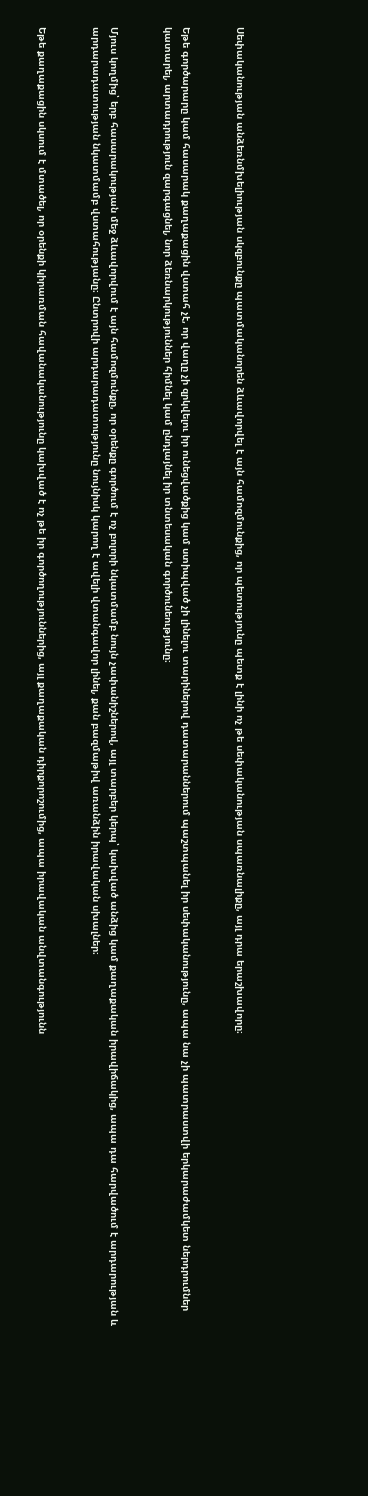Սեփականության անձեռնմխելիության սկզբունքը պատմականորեն ձևավորվել է այն համոզմունքից, որ պետությունը պետք է լինի ոչ թե սեփականության սպառնալիքը, այլ դրա երաշխավորը։


Եթե գործարարը կամ հասարակ քաղաքացին վստահ չէ, որ վաղը չի զրկվելու իր ունեցվածքից կամ ստիպված չի լինելու տարիներով դատարաններում պաշտպանել իր սեփականությունը, ապա նա չի պատրաստվի երկարաժամկետ ներդրումներ կատարել, արտադրություն զարգացնել, նոր ձեռնարկություններ հիմնել կամ ընդլայնել իր տնտեսական գործունեությունը։


Մյուս կողմից՝ երբ հասարակության մեջ ձևավորվում է այն համոզմունքը, որ օրենքը գործում է ոչ բոլորի նկատմամբ նույն չափանիշներով, այլ տարբեր կերպ՝ կախված անձից կամ քաղաքական իրավիճակից, ապա դա հարվածում է արդարության և արդարադատության նկատմամբ վստահությանը։ Ընտրովի արդարադատությունը նույնիսկ կարող է ավելի վտանգավոր լինել, քան բազմաթիվ առանձին իրավական սխալներ։


Եթե քաղաքացին սկսում է մտածել, որ օրենքի կիրառման հավանականությունը կախված է ոչ թե իր գործողություններից, այլ քաղաքական դիրքորոշումից, ապա իրավական անվտանգությունն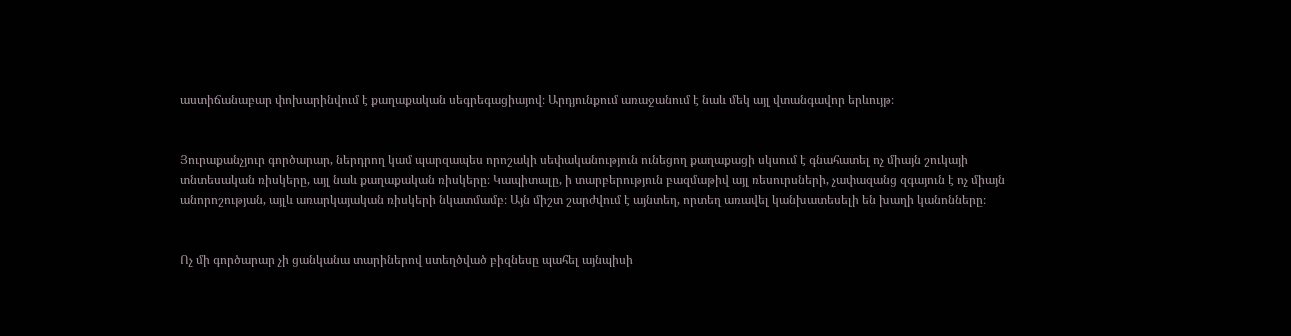աստիճանաբար փոխարինվում է քաղաքական սեգրեգացիայով։ Արդյունքում առաջանում է նաև մեկ այլ վտանգավոր երևույթ։


Յուրաքանչյուր գործարար, ներդրող կամ պարզապես որոշակի սեփականություն ունեցող քաղաքացի սկսում է գնահատել ոչ միայն շուկայի տնտեսական ռիսկերը, այլ նաև քաղաքական ռիսկերը։ Կապիտալը, ի տարբերություն բազմաթիվ այլ ռեսուրսների, չափազանց զգայուն է ոչ միայն անորոշության, այլև առարկայական ռիսկերի նկատմամբ։ Այն միշտ շարժվում է այնտեղ, որտեղ առավել կանխատեսելի են խաղի կանոնները։


Ոչ մի գործարար չի ցանկանա տարիներով ստեղծված բիզնեսը պահել այնպիսի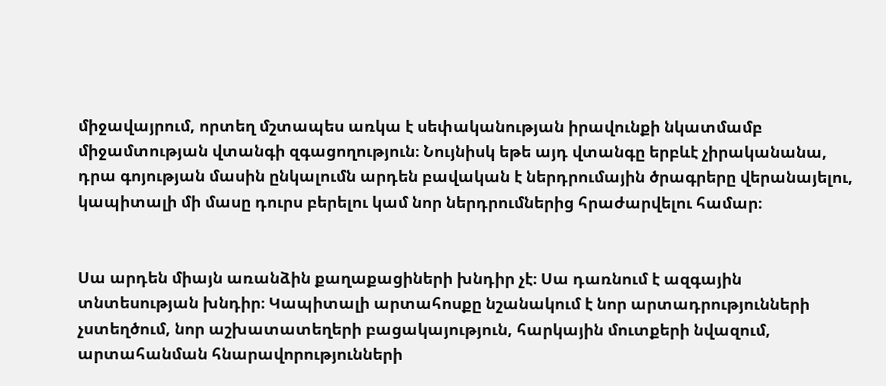միջավայրում, որտեղ մշտապես առկա է սեփականության իրավունքի նկատմամբ միջամտության վտանգի զգացողություն։ Նույնիսկ եթե այդ վտանգը երբևէ չիրականանա, դրա գոյության մասին ընկալումն արդեն բավական է ներդրումային ծրագրերը վերանայելու, կապիտալի մի մասը դուրս բերելու կամ նոր ներդրումներից հրաժարվելու համար։


Սա արդեն միայն առանձին քաղաքացիների խնդիր չէ։ Սա դառնում է ազգային տնտեսության խնդիր։ Կապիտալի արտահոսքը նշանակում է նոր արտադրությունների չստեղծում, նոր աշխատատեղերի բացակայություն, հարկային մուտքերի նվազում, արտահանման հնարավորությունների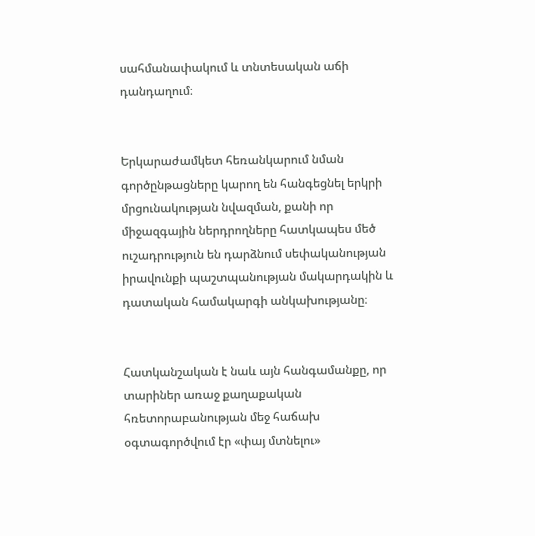սահմանափակում և տնտեսական աճի դանդաղում։


Երկարաժամկետ հեռանկարում նման գործընթացները կարող են հանգեցնել երկրի մրցունակության նվազման, քանի որ միջազգային ներդրողները հատկապես մեծ ուշադրություն են դարձնում սեփականության իրավունքի պաշտպանության մակարդակին և դատական համակարգի անկախությանը։


Հատկանշական է նաև այն հանգամանքը, որ տարիներ առաջ քաղաքական հռետորաբանության մեջ հաճախ օգտագործվում էր «փայ մտնելու»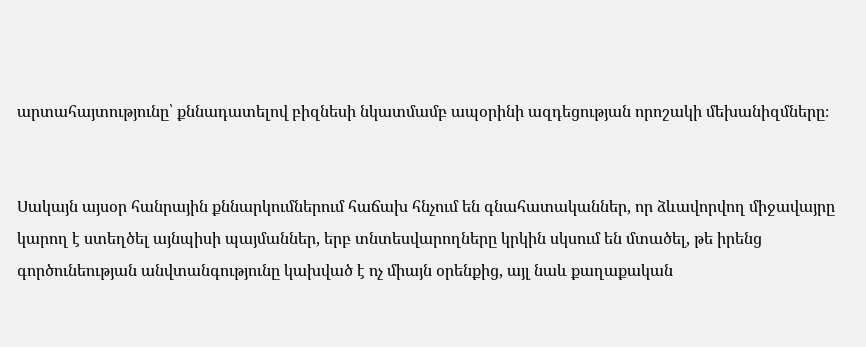արտահայտությունը՝ քննադատելով բիզնեսի նկատմամբ ապօրինի ազդեցության որոշակի մեխանիզմները։


Սակայն այսօր հանրային քննարկումներում հաճախ հնչում են գնահատականներ, որ ձևավորվող միջավայրը կարող է ստեղծել այնպիսի պայմաններ, երբ տնտեսվարողները կրկին սկսում են մտածել, թե իրենց գործունեության անվտանգությունը կախված է ոչ միայն օրենքից, այլ նաև քաղաքական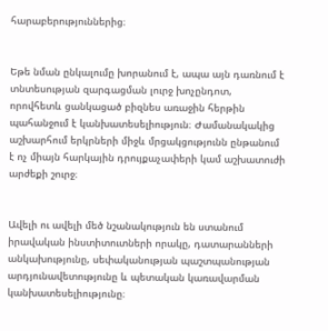հարաբերություններից։


Եթե նման ընկալումը խորանում է, ապա այն դառնում է տնտեսության զարգացման լուրջ խոչընդոտ, որովհետև ցանկացած բիզնես առաջին հերթին պահանջում է կանխատեսելիություն։ Ժամանակակից աշխարհում երկրների միջև մրցակցությունն ընթանում է ոչ միայն հարկային դրույքաչափերի կամ աշխատուժի արժեքի շուրջ։


Ավելի ու ավելի մեծ նշանակություն են ստանում իրավական ինստիտուտների որակը, դատարանների անկախությունը, սեփականության պաշտպանության արդյունավետությունը և պետական կառավարման կանխատեսելիությունը։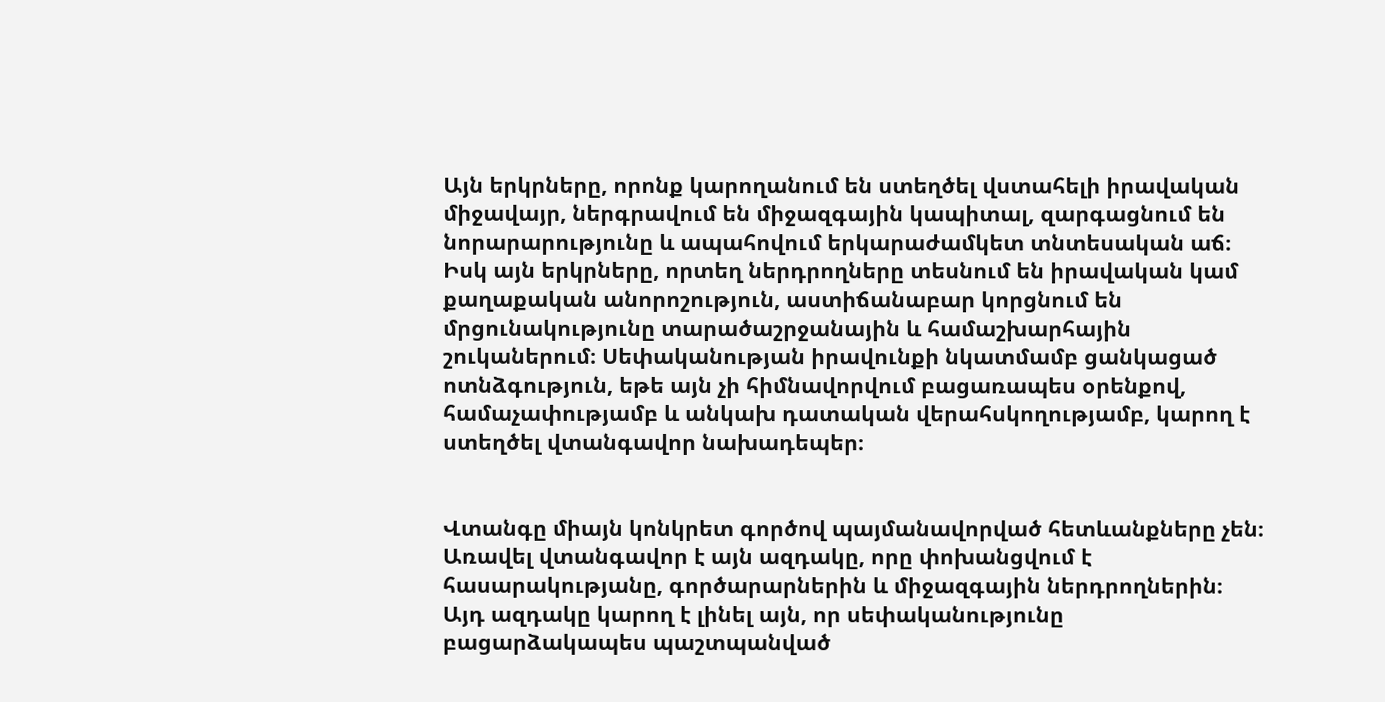Այն երկրները, որոնք կարողանում են ստեղծել վստահելի իրավական միջավայր, ներգրավում են միջազգային կապիտալ, զարգացնում են նորարարությունը և ապահովում երկարաժամկետ տնտեսական աճ։ Իսկ այն երկրները, որտեղ ներդրողները տեսնում են իրավական կամ քաղաքական անորոշություն, աստիճանաբար կորցնում են մրցունակությունը տարածաշրջանային և համաշխարհային շուկաներում։ Սեփականության իրավունքի նկատմամբ ցանկացած ոտնձգություն, եթե այն չի հիմնավորվում բացառապես օրենքով, համաչափությամբ և անկախ դատական վերահսկողությամբ, կարող է ստեղծել վտանգավոր նախադեպեր։


Վտանգը միայն կոնկրետ գործով պայմանավորված հետևանքները չեն։ Առավել վտանգավոր է այն ազդակը, որը փոխանցվում է հասարակությանը, գործարարներին և միջազգային ներդրողներին։ Այդ ազդակը կարող է լինել այն, որ սեփականությունը բացարձակապես պաշտպանված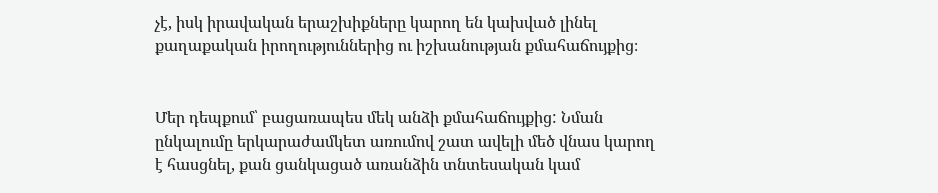չէ, իսկ իրավական երաշխիքները կարող են կախված լինել քաղաքական իրողություններից ու իշխանության քմահաճույքից։


Մեր դեպքում՝ բացառապես մեկ անձի քմահաճույքից: Նման ընկալումը երկարաժամկետ առումով շատ ավելի մեծ վնաս կարող է հասցնել, քան ցանկացած առանձին տնտեսական կամ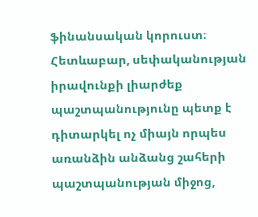ֆինանսական կորուստ։ Հետևաբար, սեփականության իրավունքի լիարժեք պաշտպանությունը պետք է դիտարկել ոչ միայն որպես առանձին անձանց շահերի պաշտպանության միջոց,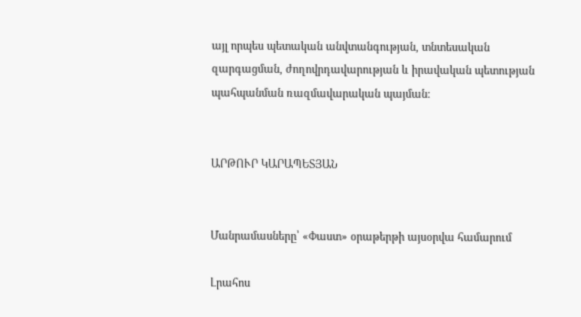այլ որպես պետական անվտանգության, տնտեսական զարգացման, ժողովրդավարության և իրավական պետության պահպանման ռազմավարական պայման։


ԱՐԹՈՒՐ ԿԱՐԱՊԵՏՅԱՆ


Մանրամասները՝ «Փաստ» օրաթերթի այսօրվա համարում

Լրահոս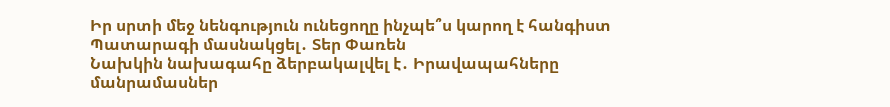Իր սրտի մեջ նենգություն ունեցողը ինչպե՞ս կարող է հանգիստ Պատարագի մասնակցել․ Տեր Փառեն
Նախկին նախագահը ձերբակալվել է․ Իրավապահները մանրամասներ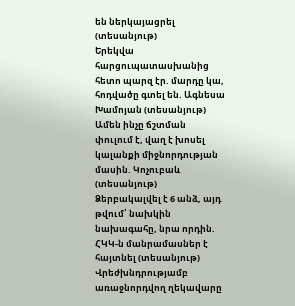են ներկայացրել (տեսանյութ)
Երեկվա հարցուպատասխանից հետո պարզ էր. մարդը կա, հոդվածը գտել են. Ագնեսա Խամոյան (տեսանյութ)
Ամեն ինչը ճշտման փուլում է, վաղ է խոսել կալանքի միջնորդության մասին. Կոչուբաև (տեսանյութ)
Ձերբակալվել է 6 անձ, այդ թվում՝ նախկին նախագահը, նրա որդին. ՀԿԿ-ն մանրամասներ է հայտնել (տեսանյութ)
Վրեժխնդրությամբ առաջնորդվող ղեկավարը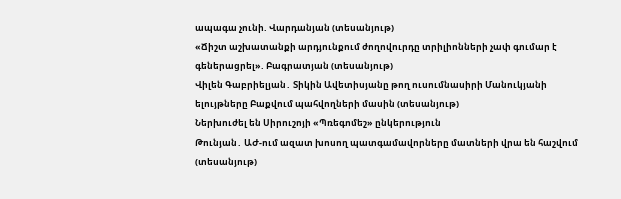ապագա չունի. Վարդանյան (տեսանյութ)
«Ճիշտ աշխատանքի արդյունքում ժողովուրդը տրիլիոնների չափ գումար է գեներացրել». Բագրատյան (տեսանյութ)
Վիլեն Գաբրիելյան․ Տիկին Ավետիսյանը թող ուսումնասիրի Մանուկյանի ելույթները Բաքվում պահվողների մասին (տեսանյութ)
Ներխուժել են Սիրուշոյի «Պռեգոմեշ» ընկերություն
Թունյան․ ԱԺ-ում ազատ խոսող պատգամավորները մատների վրա են հաշվում (տեսանյութ)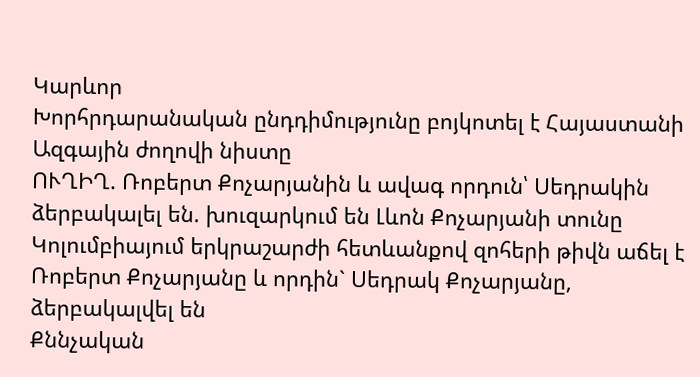Կարևոր
Խորհրդարանական ընդդիմությունը բոյկոտել է Հայաստանի Ազգային ժողովի նիստը
ՈՒՂԻՂ. Ռոբերտ Քոչարյանին և ավագ որդուն՝ Սեդրակին ձերբակալել են. խուզարկում են Լևոն Քոչարյանի տունը
Կոլումբիայում երկրաշարժի հետևանքով զոհերի թիվն աճել է
Ռոբերտ Քոչարյանը և որդին` Սեդրակ Քոչարյանը, ձերբակալվել են
Քննչական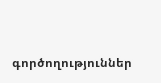գործողություններ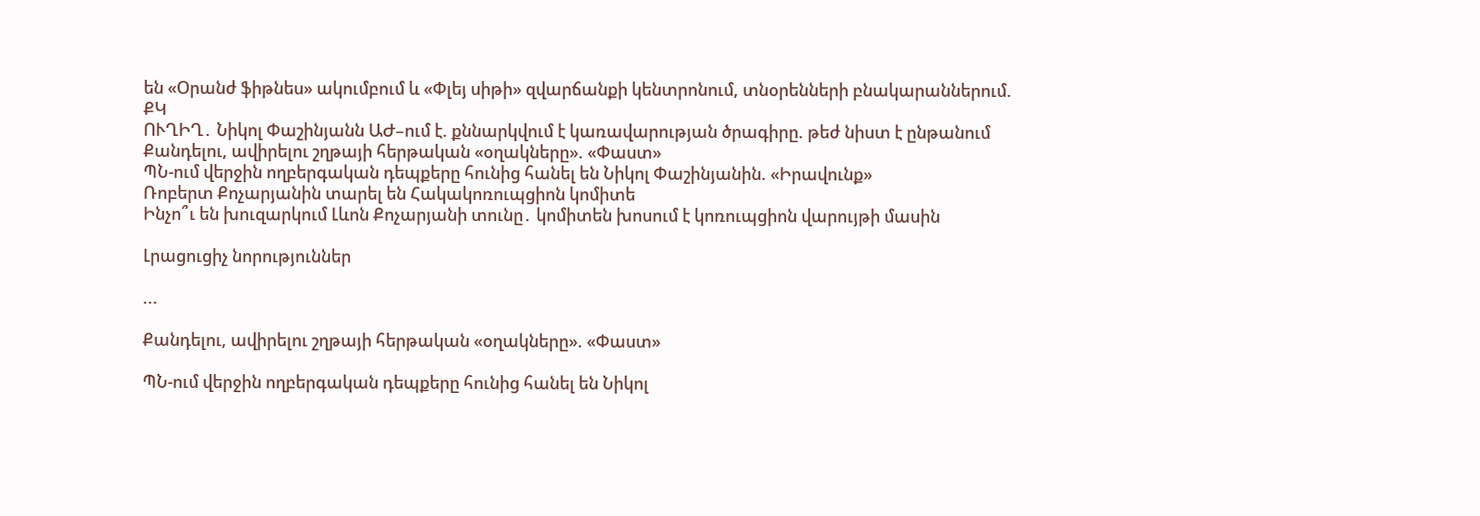են «Օրանժ ֆիթնես» ակումբում և «Փլեյ սիթի» զվարճանքի կենտրոնում, տնօրենների բնակարաններում. ՔԿ
ՈՒՂԻՂ․ Նիկոլ Փաշինյանն ԱԺ–ում է. քննարկվում է կառավարության ծրագիրը. թեժ նիստ է ընթանում
Քանդելու, ավիրելու շղթայի հերթական «օղակները». «Փաստ»
ՊՆ-ում վերջին ողբերգական դեպքերը հունից հանել են Նիկոլ Փաշինյանին. «Իրավունք»
Ռոբերտ Քոչարյանին տարել են Հակակոռուպցիոն կոմիտե
Ինչո՞ւ են խուզարկում Լևոն Քոչարյանի տունը․ կոմիտեն խոսում է կոռուպցիոն վարույթի մասին

Լրացուցիչ նորություններ

...

Քանդելու, ավիրելու շղթայի հերթական «օղակները». «Փաստ»

ՊՆ-ում վերջին ողբերգական դեպքերը հունից հանել են Նիկոլ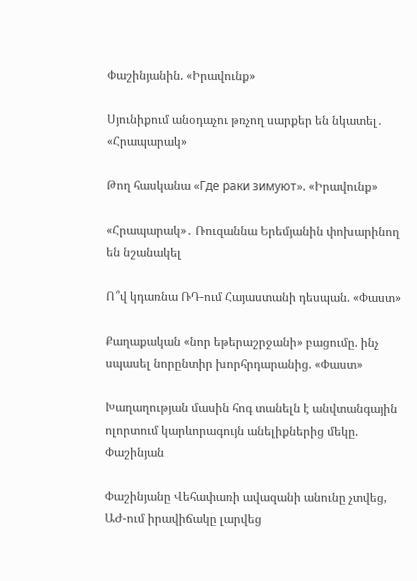Փաշինյանին. «Իրավունք»

Սյունիքում անօդաչու թռչող սարքեր են նկատել․ «Հրապարակ»

Թող հասկանա «Где раки зимуют». «Իրավունք»

«Հրապարակ»․ Ռուզաննա Երեմյանին փոխարինող են նշանակել

Ո՞վ կդառնա ՌԴ-ում Հայաստանի դեսպան. «Փաստ»

Քաղաքական «նոր եթերաշրջանի» բացումը. ինչ սպասել նորընտիր խորհրդարանից. «Փաստ»

Խաղաղության մասին հոգ տանելն է անվտանգային ոլորտում կարևորագույն անելիքներից մեկը. Փաշինյան

Փաշինյանը Վեհափառի ավազանի անունը չտվեց, ԱԺ-ում իրավիճակը լարվեց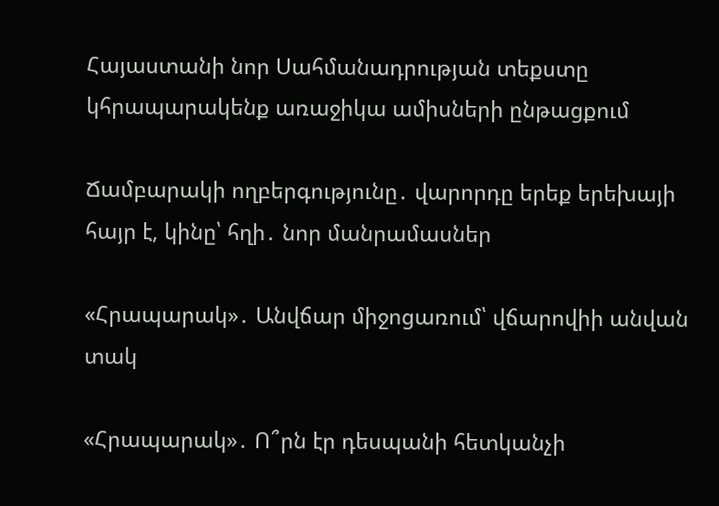Հայաստանի նոր Սահմանադրության տեքստը կհրապարակենք առաջիկա ամիսների ընթացքում

Ճամբարակի ողբերգությունը․ վարորդը երեք երեխայի հայր է, կինը՝ հղի․ նոր մանրամասներ

«Հրապարակ»․ Անվճար միջոցառում՝ վճարովիի անվան տակ

«Հրապարակ»․ Ո՞րն էր դեսպանի հետկանչի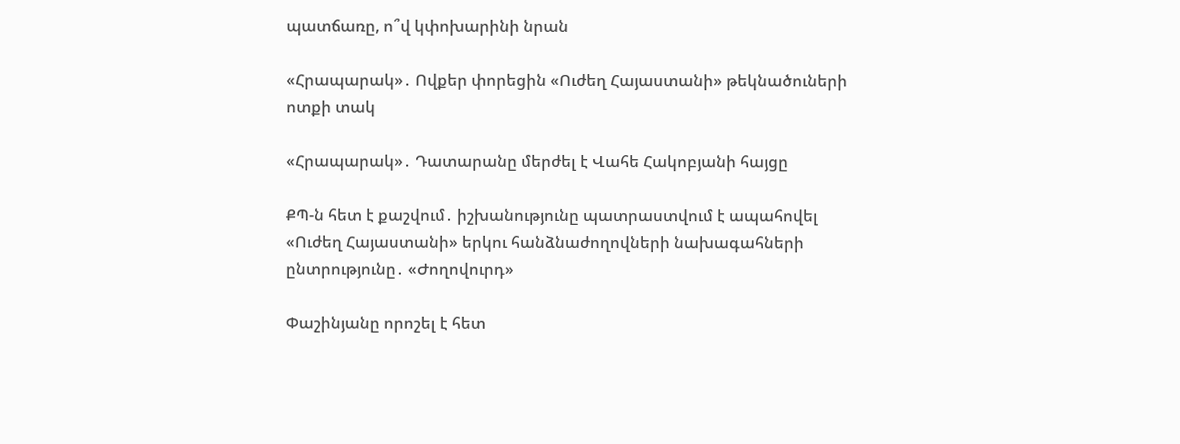պատճառը, ո՞վ կփոխարինի նրան

«Հրապարակ»․ Ովքեր փորեցին «Ուժեղ Հայաստանի» թեկնածուների ոտքի տակ

«Հրապարակ»․ Դատարանը մերժել է Վահե Հակոբյանի հայցը

ՔՊ-ն հետ է քաշվում․ իշխանությունը պատրաստվում է ապահովել «Ուժեղ Հայաստանի» երկու հանձնաժողովների նախագահների ընտրությունը․ «Ժողովուրդ»

Փաշինյանը որոշել է հետ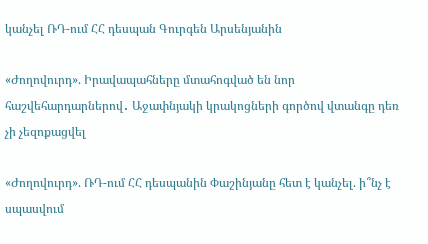կանչել ՌԴ-ում ՀՀ դեսպան Գուրգեն Արսենյանին

«Ժողովուրդ». Իրավապահները մտահոգված են նոր հաշվեհարդարներով․ Աջափնյակի կրակոցների գործով վտանգը դեռ չի չեզոքացվել

«Ժողովուրդ». ՌԴ-ում ՀՀ դեսպանին Փաշինյանը հետ է կանչել. ի՞նչ է սպասվում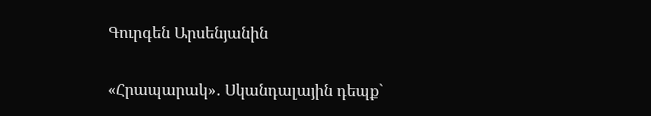Գուրգեն Արսենյանին

«Հրապարակ»․ Սկանդալային դեպք`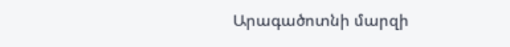Արագածոտնի մարզի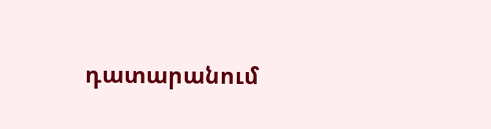դատարանում